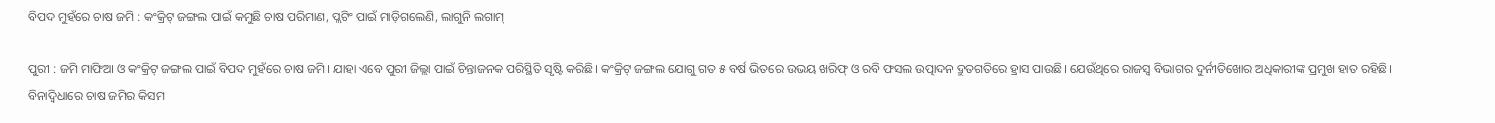ବିପଦ ମୁହଁରେ ଚାଷ ଜମି : କଂକ୍ରିଟ୍ ଜଙ୍ଗଲ ପାଇଁ କମୁଛି ଚାଷ ପରିମାଣ, ପ୍ଲଟିଂ ପାଇଁ ମାଡ଼ିଗଲେଣି, ଲାଗୁନି ଲଗାମ୍‌

ପୁରୀ : ଜମି ମାଫିଆ ଓ କଂକ୍ରିଟ୍‌ ଜଙ୍ଗଲ ପାଇଁ ବିପଦ ମୁହଁରେ ଚାଷ ଜମି। ଯାହା ଏବେ ପୁରୀ ଜିଲ୍ଲା ପାଇଁ ଚିନ୍ତାଜନକ ପରିସ୍ଥିତି ସୃଷ୍ଟି କରିଛି। କଂକ୍ରିଟ୍‌ ଜଙ୍ଗଲ ଯୋଗୁ ଗତ ୫ ବର୍ଷ ଭିତରେ ଉଭୟ ଖରିଫ୍ ଓ ରବି ଫସଲ ଉତ୍ପାଦନ ଦ୍ରୁତଗତିରେ ହ୍ରାସ ପାଉଛି। ଯେଉଁଥିରେ ରାଜସ୍ବ ବିଭାଗର ଦୁର୍ନୀତିଖୋର ଅଧିକାରୀଙ୍କ ପ୍ରମୁଖ ହାତ ରହିଛି। ବିନାଦ୍ବିଧାରେ ଚାଷ ଜମିର କିସମ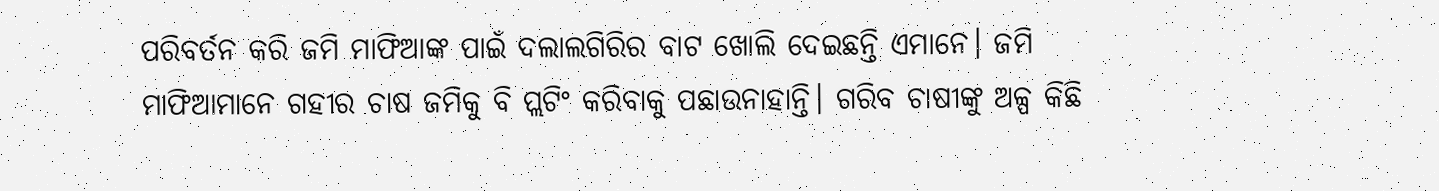ପରିବର୍ତନ କରି ଜମି ମାଫିଆଙ୍କ ପାଇଁ ଦଲାଲଗିରିର ବାଟ ଖୋଲି ଦେଇଛନ୍ତି ଏମାନେ। ଜମି ମାଫିଆମାନେ ଗହୀର ଚାଷ ଜମିକୁ ବି ପ୍ଲଟିଂ କରିବାକୁ ପଛାଉନାହାନ୍ତି। ଗରିବ ଚାଷୀଙ୍କୁ ଅଳ୍ପ କିଛି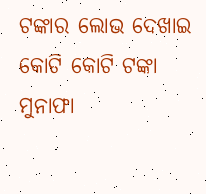ଟଙ୍କାର ଲୋଭ ଦେଖାଇ କୋଟି କୋଟି ଟଙ୍କା ମୁନାଫା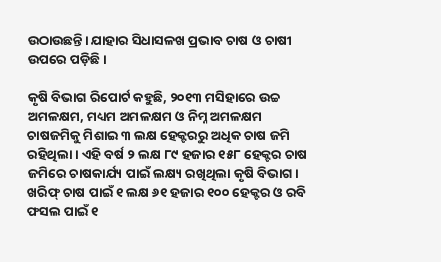ଉଠାଉଛନ୍ତି। ଯାହାର ସିଧାସଳଖ ପ୍ରଭାବ ଚାଷ ଓ ଚାଷୀ ଉପରେ ପଡ଼ିଛି।

କୃଷି ବିଭାଗ ରିପୋର୍ଟ କହୁଛି, ୨୦୧୩ ମସିହାରେ ଉଚ୍ଚ ଅମଳକ୍ଷମ, ମଧ୍ୟମ ଅମଳକ୍ଷମ ଓ ନିମ୍ନ ଅମଳକ୍ଷମ ଚାଷଜମିକୁ ମିଶାଇ ୩ ଲକ୍ଷ ହେକ୍ଟରରୁ ଅଧିକ ଚାଷ ଜମି ରହିଥିଲା। ଏହି ବର୍ଷ ୨ ଲକ୍ଷ ୮୯ ହଜାର ୧୫୮ ହେକ୍ଟର ଚାଷ ଜମିରେ ଚାଷକାର୍ଯ୍ୟ ପାଇଁ ଲକ୍ଷ୍ୟ ରଖିଥିଲା କୃଷି ବିଭାଗ। ଖରିଫ୍ ଚାଷ ପାଇଁ ୧ ଲକ୍ଷ ୬୧ ହଜାର ୧୦୦ ହେକ୍ଟର ଓ ରବି ଫସଲ ପାଇଁ ୧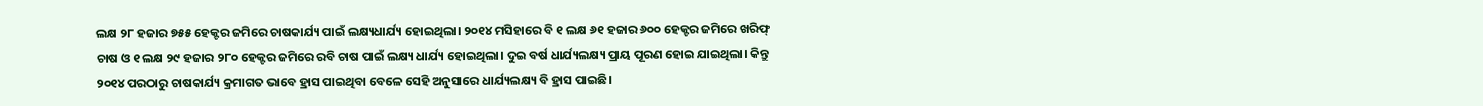ଲକ୍ଷ ୨୮ ହଜାର ୭୫୫ ହେକ୍ଟର ଜମିରେ ଚାଷକାର୍ଯ୍ୟ ପାଇଁ ଲକ୍ଷ୍ୟଧାର୍ଯ୍ୟ ହୋଇଥିଲା। ୨୦୧୪ ମସିହାରେ ବି ୧ ଲକ୍ଷ ୬୧ ହଜାର ୬୦୦ ହେକ୍ଟର ଜମିରେ ଖରିଫ୍ ଚାଷ ଓ ୧ ଲକ୍ଷ ୨୯ ହଜାର ୨୮୦ ହେକ୍ଟର ଜମିରେ ରବି ଚାଷ ପାଇଁ ଲକ୍ଷ୍ୟ ଧାର୍ଯ୍ୟ ହୋଇଥିଲା। ଦୁଇ ବର୍ଷ ଧାର୍ଯ୍ୟଲକ୍ଷ୍ୟ ପ୍ରାୟ ପୂରଣ ହୋଇ ଯାଇଥିଲା। କିନ୍ତୁ ୨୦୧୪ ପରଠାରୁ ଚାଷକାର୍ଯ୍ୟ କ୍ରମାଗତ ଭାବେ ହ୍ରାସ ପାଇଥିବା ବେଳେ ସେହି ଅନୁସାରେ ଧାର୍ଯ୍ୟଲକ୍ଷ୍ୟ ବି ହ୍ରାସ ପାଇଛି।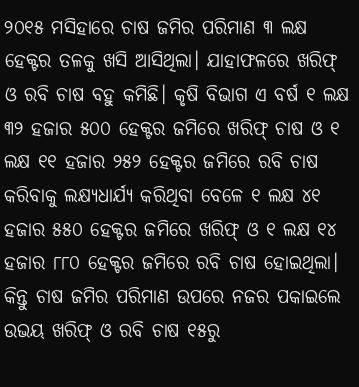୨୦୧୫ ମସିହାରେ ଚାଷ ଜମିର ପରିମାଣ ୩ ଲକ୍ଷ ହେକ୍ଟର ତଳକୁ ଖସି ଆସିଥିଲା। ଯାହାଫଳରେ ଖରିଫ୍ ଓ ରବି ଚାଷ ବହୁ କମିଛି। କୃଷି ବିଭାଗ ଏ ବର୍ଷ ୧ ଲକ୍ଷ ୩୨ ହଜାର ୫୦୦ ହେକ୍ଟର ଜମିରେ ଖରିଫ୍ ଚାଷ ଓ ୧ ଲକ୍ଷ ୧୧ ହଜାର ୨୫୨ ହେକ୍ଟର ଜମିରେ ରବି ଚାଷ କରିବାକୁ ଲକ୍ଷ୍ୟଧାର୍ଯ୍ୟ କରିଥିବା ବେଳେ ୧ ଲକ୍ଷ ୪୧ ହଜାର ୫୫୦ ହେକ୍ଟର ଜମିରେ ଖରିଫ୍ ଓ ୧ ଲକ୍ଷ ୧୪ ହଜାର ୮୮୦ ହେକ୍ଟର ଜମିରେ ରବି ଚାଷ ହୋଇଥିଲା। କିନ୍ତୁ ଚାଷ ଜମିର ପରିମାଣ ଉପରେ ନଜର ପକାଇଲେ ଉଭୟ ଖରିଫ୍‌ ଓ ରବି ଚାଷ ୧୫ରୁ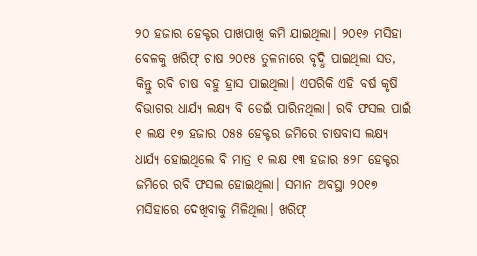୨୦ ହଜାର ହେକ୍ଟର ପାଖପାଖି କମି ଯାଇଥିଲା। ୨୦୧୬ ମସିହା ବେଳକୁ ଖରିଫ୍ ଚାଷ ୨୦୧୫ ତୁଳନାରେ ବୃଦ୍ଧି ପାଇଥିଲା ସତ, କିନ୍ତୁ ରବି ଚାଷ ବହୁ ହ୍ରାସ ପାଇଥିଲା। ଏପରିକି ଏହି ବର୍ଷ କୃଷି ବିଭାଗର ଧାର୍ଯ୍ୟ ଲକ୍ଷ୍ୟ ବି ଡେଇଁ ପାରିନଥିଲା। ରବି ଫସଲ ପାଇଁ ୧ ଲକ୍ଷ ୧୭ ହଜାର ୦୫୫ ହେକ୍ଟର ଜମିରେ ଚାଷବାସ ଲକ୍ଷ୍ୟ ଧାର୍ଯ୍ୟ ହୋଇଥିଲେ ବି ମାତ୍ର ୧ ଲକ୍ଷ ୧୩ ହଜାର ୫୨୮ ହେକ୍ଟର ଜମିରେ ରବି ଫସଲ ହୋଇଥିଲା। ସମାନ ଅବସ୍ଥା ୨୦୧୭ ମସିହାରେ ଦେଖିବାକୁ ମିଳିଥିଲା। ଖରିଫ୍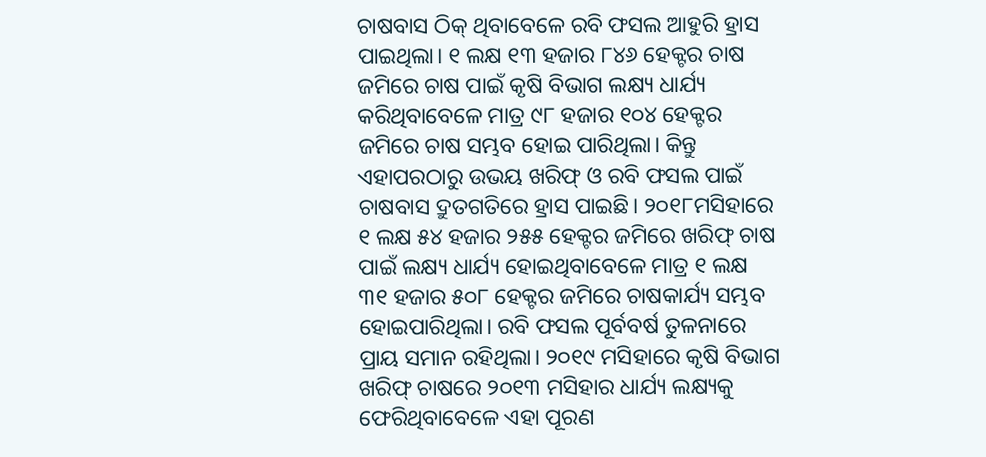ଚାଷବାସ ଠିକ୍ ଥିବାବେଳେ ରବି ଫସଲ ଆହୁରି ହ୍ରାସ ପାଇଥିଲା। ୧ ଲକ୍ଷ ୧୩ ହଜାର ୮୪୬ ହେକ୍ଟର ଚାଷ ଜମିରେ ଚାଷ ପାଇଁ କୃଷି ବିଭାଗ ଲକ୍ଷ୍ୟ ଧାର୍ଯ୍ୟ କରିଥିବାବେଳେ ମାତ୍ର ୯୮ ହଜାର ୧୦୪ ହେକ୍ଟର ଜମିରେ ଚାଷ ସମ୍ଭବ ହୋଇ ପାରିଥିଲା। କିନ୍ତୁ ଏହାପରଠାରୁ ଉଭୟ ଖରିଫ୍ ଓ ରବି ଫସଲ ପାଇଁ ଚାଷବାସ ଦ୍ରୁତଗତିରେ ହ୍ରାସ ପାଇଛି। ୨୦୧୮ମସିହାରେ ୧ ଲକ୍ଷ ୫୪ ହଜାର ୨୫୫ ହେକ୍ଟର ଜମିରେ ଖରିଫ୍ ଚାଷ ପାଇଁ ଲକ୍ଷ୍ୟ ଧାର୍ଯ୍ୟ ହୋଇଥିବାବେଳେ ମାତ୍ର ୧ ଲକ୍ଷ ୩୧ ହଜାର ୫୦୮ ହେକ୍ଟର ଜମିରେ ଚାଷକାର୍ଯ୍ୟ ସମ୍ଭବ ହୋଇପାରିଥିଲା। ରବି ଫସଲ ପୂର୍ବବର୍ଷ ତୁଳନାରେ ପ୍ରାୟ ସମାନ ରହିଥିଲା। ୨୦୧୯ ମସିହାରେ କୃଷି ବିଭାଗ ଖରିଫ୍ ଚାଷରେ ୨୦୧୩ ମସିହାର ଧାର୍ଯ୍ୟ ଲକ୍ଷ୍ୟକୁ ଫେରିଥିବାବେଳେ ଏହା ପୂରଣ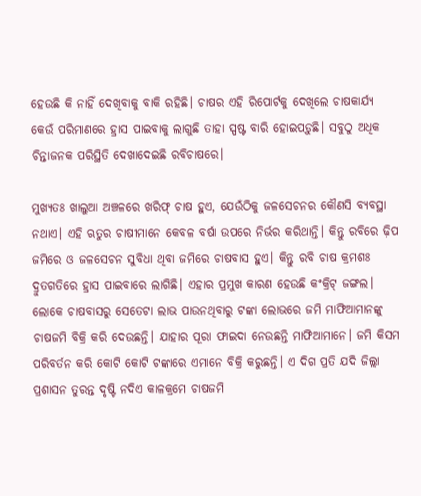ହେଉଛି କି ନାହିଁ ଦେଖିବାକୁ ବାକି ରହିଛି। ଚାଷର ଏହି ରିପୋର୍ଟକୁ ଦେଖିଲେ ଚାଷକାର୍ଯ୍ୟ କେଉଁ ପରିମାଣରେ ହ୍ରାସ ପାଇବାକୁ ଲାଗୁଛି ତାହା ସ୍ପଷ୍ଟ ବାରି ହୋଇପଡ଼ୁଛି। ସବୁଠୁ ଅଧିକ ଚିନ୍ତାଜନକ ପରିସ୍ଥିତି ଦେଖାଦେଇଛି ରବିଚାଷରେ।

ମୁଖ୍ୟତଃ ଖାଲୁଆ ଅଞ୍ଚଳରେ ଖରିଫ୍ ଚାଷ ହୁଏ, ଯେଉଁଠିକୁ ଜଳସେଚନର କୌଣସି ବ୍ୟବସ୍ଥା ନଥାଏ। ଏହି ଋତୁର ଚାଷୀମାନେ କେବଳ ବର୍ଷା ଉପରେ ନିର୍ଭର କରିଥାନ୍ତି। କିନ୍ତୁ ରବିରେ ଢ଼ିପ ଜମିରେ ଓ ଜଳସେଚନ ସୁବିଧା ଥିବା ଜମିରେ ଚାଷବାସ ହୁଏ। କିନ୍ତୁ ରବି ଚାଷ କ୍ରମଶଃ ଦ୍ରୁତଗତିରେ ହ୍ରାସ ପାଇବାରେ ଲାଗିଛି। ଏହାର ପ୍ରମୁଖ କାରଣ ହେଉଛି କଂକ୍ରିଟ୍‌ ଜଙ୍ଗଲ। ଲୋକେ ଚାଷବାସରୁ ସେତେଟା ଲାଭ ପାଉନଥିବାରୁ ଟଙ୍କା ଲୋଭରେ ଜମି ମାଫିଆମାନଙ୍କୁ ଚାଷଜମି ବିକ୍ରି କରି ଦେଉଛନ୍ତି। ଯାହାର ପୂରା ଫାଇଦା ନେଉଛନ୍ତି ମାଫିଆମାନେ। ଜମି କିସମ ପରିବର୍ତନ କରି କୋଟି କୋଟି ଟଙ୍କାରେ ଏମାନେ ବିକ୍ରି କରୁଛନ୍ତି। ଏ ଦିଗ ପ୍ରତି ଯଦି ଜିଲ୍ଲା ପ୍ରଶାସନ ତୁରନ୍ତ ଦୃଷ୍ଟି ନଦିଏ କାଳ‌କ୍ରମେ ଚାଷଜମି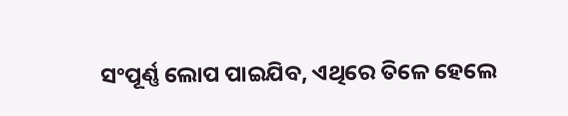ସଂପୂର୍ଣ୍ଣ‌ ଲୋପ ପାଇଯିବ, ଏଥିରେ ତିଳେ ହେଲେ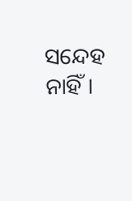ସନ୍ଦେହ ନାହିଁ।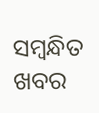ସମ୍ବନ୍ଧିତ ଖବର